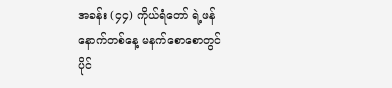အခန်း (၄၄) ကိုယ်ရံတော် ရဲ့ဖန်
နောက်တစ်နေ့ မနက်စောစောတွင်
ပိုင်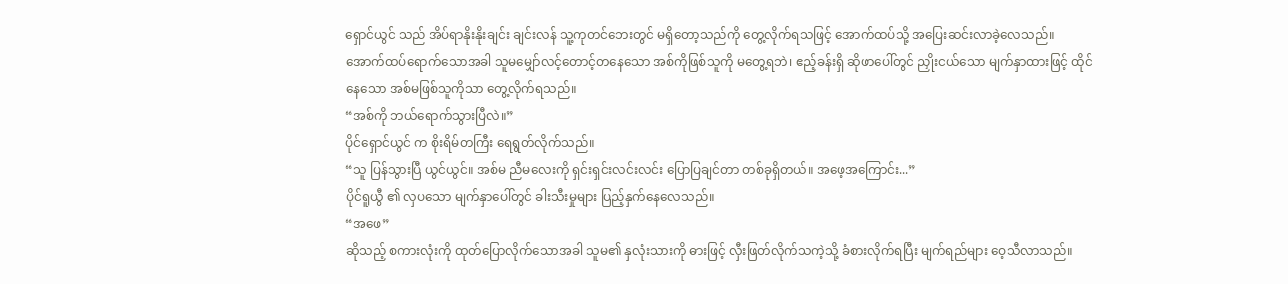ရှောင်ယွင် သည် အိပ်ရာနိုးနိုးချင်း ချင်းလန် သူ့ကုတင်ဘေးတွင် မရှိတော့သည်ကို တွေ့လိုက်ရသဖြင့် အောက်ထပ်သို့ အပြေးဆင်းလာခဲ့လေသည်။
အောက်ထပ်ရောက်သောအခါ သူမမျှော်လင့်တောင့်တနေသော အစ်ကိုဖြစ်သူကို မတွေ့ရဘဲ၊ ဧည့်ခန်းရှိ ဆိုဖာပေါ်တွင် ညှိုးငယ်သော မျက်နှာထားဖြင့် ထိုင်နေသော အစ်မဖြစ်သူကိုသာ တွေ့လိုက်ရသည်။
“အစ်ကို ဘယ်ရောက်သွားပြီလဲ။”
ပိုင်ရှောင်ယွင် က စိုးရိမ်တကြီး ရေရွတ်လိုက်သည်။
“သူ ပြန်သွားပြီ ယွင်ယွင်။ အစ်မ ညီမလေးကို ရှင်းရှင်းလင်းလင်း ပြောပြချင်တာ တစ်ခုရှိတယ်။ အဖေ့အကြောင်း...”
ပိုင်ရူယွီ ၏ လှပသော မျက်နှာပေါ်တွင် ခါးသီးမှုများ ပြည့်နှက်နေလေသည်။
“အဖေ”
ဆိုသည့် စကားလုံးကို ထုတ်ပြောလိုက်သောအခါ သူမ၏ နှလုံးသားကို ဓားဖြင့် လှီးဖြတ်လိုက်သကဲ့သို့ ခံစားလိုက်ရပြီး မျက်ရည်များ ဝေ့သီလာသည်။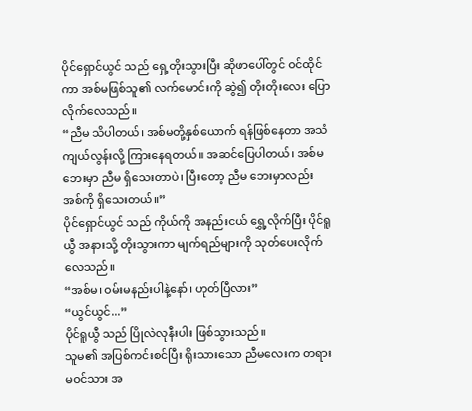ပိုင်ရှောင်ယွင် သည် ရှေ့တိုးသွားပြီး ဆိုဖာပေါ်တွင် ဝင်ထိုင်ကာ အစ်မဖြစ်သူ၏ လက်မောင်းကို ဆွဲ၍ တိုးတိုးလေး ပြောလိုက်လေသည်။
“ညီမ သိပါတယ်၊ အစ်မတို့နှစ်ယောက် ရန်ဖြစ်နေတာ အသံကျယ်လွန်းလို့ ကြားနေရတယ်။ အဆင်ပြေပါတယ်၊ အစ်မ ဘေးမှာ ညီမ ရှိသေးတာပဲ၊ ပြီးတော့ ညီမ ဘေးမှာလည်း အစ်ကို ရှိသေးတယ်။”
ပိုင်ရှောင်ယွင် သည် ကိုယ်ကို အနည်းငယ် ရွှေ့လိုက်ပြီး ပိုင်ရူယွီ အနားသို့ တိုးသွားကာ မျက်ရည်များကို သုတ်ပေးလိုက်လေသည်။
“အစ်မ၊ ဝမ်းမနည်းပါနဲ့နော်၊ ဟုတ်ပြီလား”
“ယွင်ယွင်...”
ပိုင်ရူယွီ သည် ပြိုလဲလုနီးပါး ဖြစ်သွားသည်။
သူမ၏ အပြစ်ကင်းစင်ပြီး ရိုးသားသော ညီမလေးက တရားမဝင်သား အ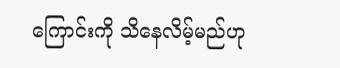ကြောင်းကို သိနေလိမ့်မည်ဟု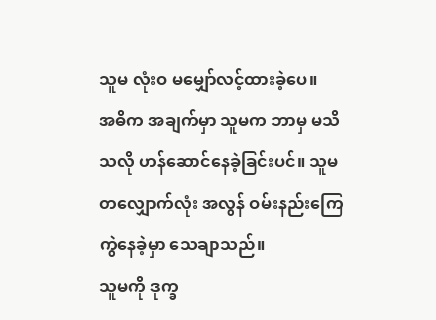သူမ လုံးဝ မမျှော်လင့်ထားခဲ့ပေ။
အဓိက အချက်မှာ သူမက ဘာမှ မသိသလို ဟန်ဆောင်နေခဲ့ခြင်းပင်။ သူမ တလျှောက်လုံး အလွန် ဝမ်းနည်းကြေကွဲနေခဲ့မှာ သေချာသည်။
သူမကို ဒုက္ခ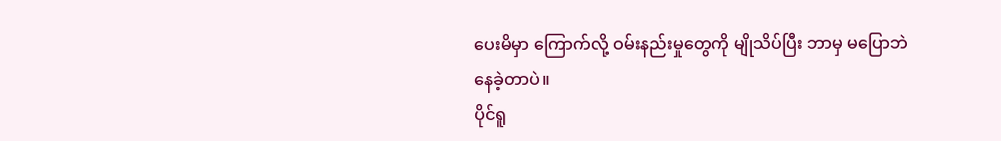ပေးမိမှာ ကြောက်လို့ ဝမ်းနည်းမှုတွေကို မျိုသိပ်ပြီး ဘာမှ မပြောဘဲ နေခဲ့တာပဲ။
ပိုင်ရူ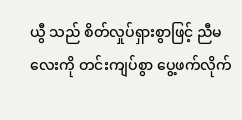ယွီ သည် စိတ်လှုပ်ရှားစွာဖြင့် ညီမလေးကို တင်းကျပ်စွာ ပွေ့ဖက်လိုက်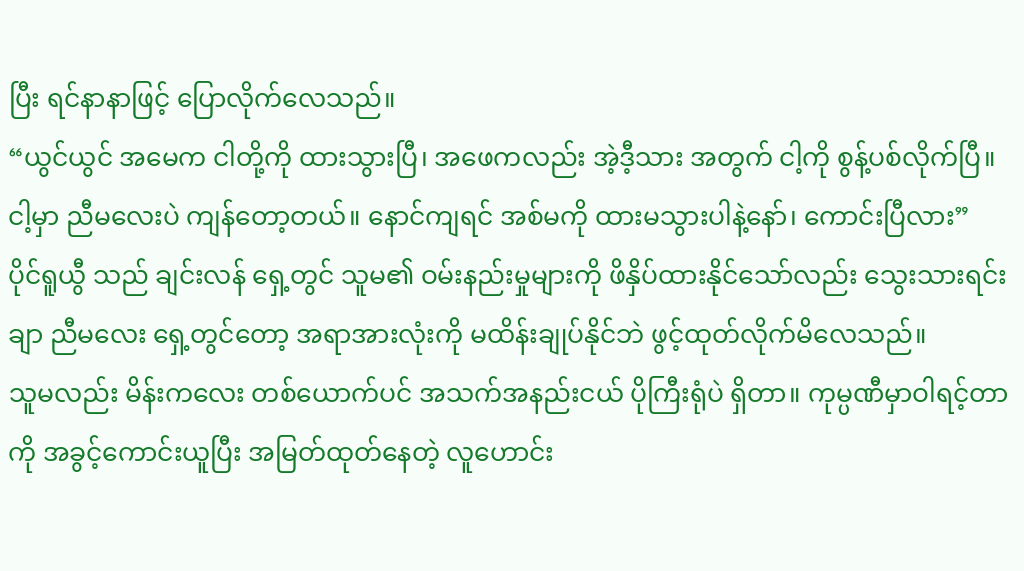ပြီး ရင်နာနာဖြင့် ပြောလိုက်လေသည်။
“ယွင်ယွင် အမေက ငါတို့ကို ထားသွားပြီ၊ အဖေကလည်း အဲ့ဒီ့သား အတွက် ငါ့ကို စွန့်ပစ်လိုက်ပြီ။ ငါ့မှာ ညီမလေးပဲ ကျန်တော့တယ်။ နောင်ကျရင် အစ်မကို ထားမသွားပါနဲ့နော်၊ ကောင်းပြီလား”
ပိုင်ရူယွီ သည် ချင်းလန် ရှေ့တွင် သူမ၏ ဝမ်းနည်းမှုများကို ဖိနှိပ်ထားနိုင်သော်လည်း သွေးသားရင်းချာ ညီမလေး ရှေ့တွင်တော့ အရာအားလုံးကို မထိန်းချုပ်နိုင်ဘဲ ဖွင့်ထုတ်လိုက်မိလေသည်။
သူမလည်း မိန်းကလေး တစ်ယောက်ပင် အသက်အနည်းငယ် ပိုကြီးရုံပဲ ရှိတာ။ ကုမ္ပဏီမှာဝါရင့်တာကို အခွင့်ကောင်းယူပြီး အမြတ်ထုတ်နေတဲ့ လူဟောင်း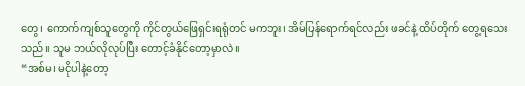တွေ၊ ကောက်ကျစ်သူတွေကို ကိုင်တွယ်ဖြေရှင်းရရုံတင် မကဘူး၊ အိမ်ပြန်ရောက်ရင်လည်း ဖခင်နဲ့ ထိပ်တိုက် တွေ့ရသေးသည်။ သူမ ဘယ်လိုလုပ်ပြီး တောင့်ခံနိုင်တော့မှာလဲ။
“အစ်မ၊ မငိုပါနဲ့တော့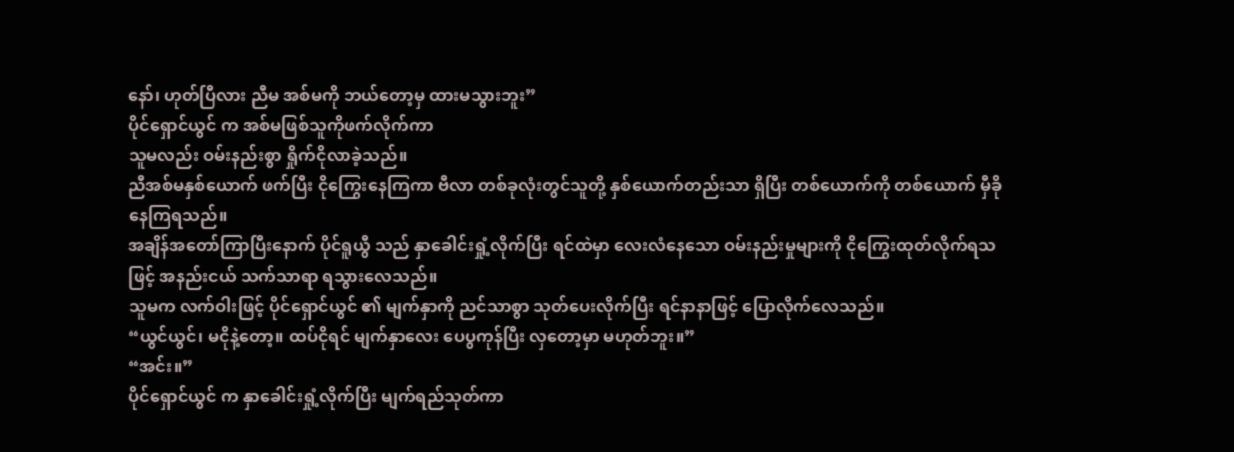နော်၊ ဟုတ်ပြီလား ညီမ အစ်မကို ဘယ်တော့မှ ထားမသွားဘူး”
ပိုင်ရှောင်ယွင် က အစ်မဖြစ်သူကိုဖက်လိုက်ကာ
သူမလည်း ဝမ်းနည်းစွာ ရှိုက်ငိုလာခဲ့သည်။
ညီအစ်မနှစ်ယောက် ဖက်ပြီး ငိုကြွေးနေကြကာ ဗီလာ တစ်ခုလုံးတွင်သူတို့ နှစ်ယောက်တည်းသာ ရှိပြီး တစ်ယောက်ကို တစ်ယောက် မှီခိုနေကြရသည်။
အချိန်အတော်ကြာပြီးနောက် ပိုင်ရူယွီ သည် နှာခေါင်းရှုံ့လိုက်ပြီး ရင်ထဲမှာ လေးလံနေသော ဝမ်းနည်းမှုများကို ငိုကြွေးထုတ်လိုက်ရသဖြင့် အနည်းငယ် သက်သာရာ ရသွားလေသည်။
သူမက လက်ဝါးဖြင့် ပိုင်ရှောင်ယွင် ၏ မျက်နှာကို ညင်သာစွာ သုတ်ပေးလိုက်ပြီး ရင်နာနာဖြင့် ပြောလိုက်လေသည်။
“ယွင်ယွင်၊ မငိုနဲ့တော့။ ထပ်ငိုရင် မျက်နှာလေး ပေပွကုန်ပြီး လှတော့မှာ မဟုတ်ဘူး။”
“အင်း။”
ပိုင်ရှောင်ယွင် က နှာခေါင်းရှုံ့လိုက်ပြီး မျက်ရည်သုတ်ကာ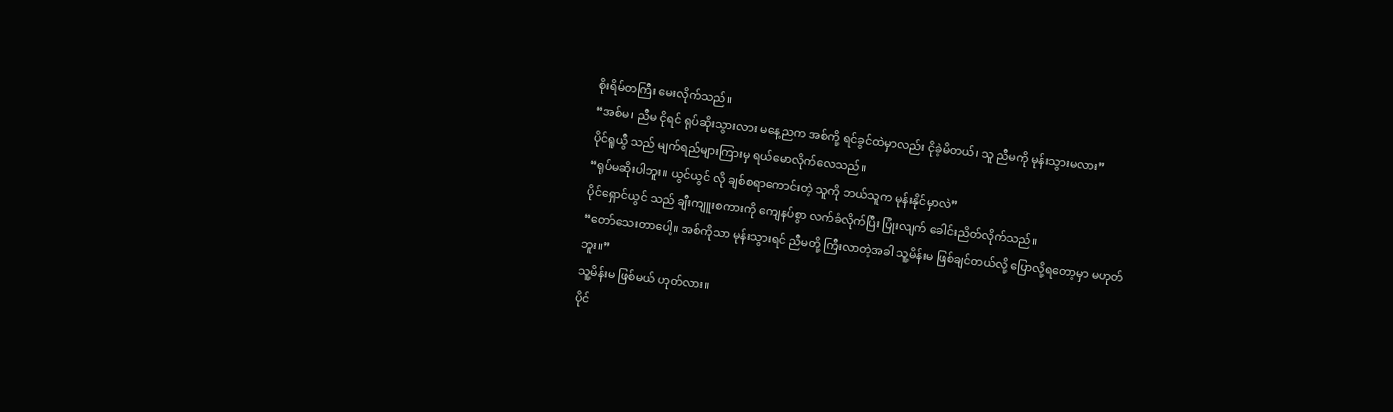စိုးရိမ်တကြီး မေးလိုက်သည်။
“အစ်မ၊ ညီမ ငိုရင် ရုပ်ဆိုးသွားလား မနေ့ညက အစ်ကို့ ရင်ခွင်ထဲမှာလည်း ငိုခဲ့မိတယ်၊ သူ ညီမကို မုန်းသွားမလား”
ပိုင်ရူယွီ သည် မျက်ရည်များကြားမှ ရယ်မောလိုက်လေသည်။
“ရုပ်မဆိုးပါဘူး။ ယွင်ယွင် လို ချစ်စရာကောင်းတဲ့ သူကို ဘယ်သူက မုန်းနိုင်မှာလဲ”
ပိုင်ရှောင်ယွင် သည် ချီးကျူးစကားကို ကျေနပ်စွာ လက်ခံလိုက်ပြီး ပြုံးလျက် ခေါင်းညိတ်လိုက်သည်။
“တော်သေးတာပေါ့။ အစ်ကိုသာ မုန်းသွားရင် ညီမတို့ ကြီးလာတဲ့အခါ သူ့မိန်းမ ဖြစ်ချင်တယ်လို့ ပြောလို့ရတော့မှာ မဟုတ်ဘူး။”
သူ့မိန်းမ ဖြစ်မယ် ဟုတ်လား။
ပိုင်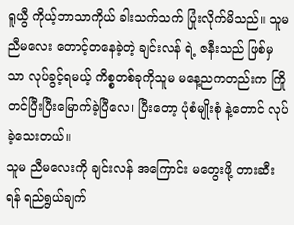ရူယွီ ကိုယ့်ဘာသာကိုယ် ခါးသက်သက် ပြုံးလိုက်မိသည်။ သူမ ညီမလေး တောင့်တနေခဲ့တဲ့ ချင်းလန် ရဲ့ ဇနီးသည် ဖြစ်မှသာ လုပ်ခွင့်ရမယ့် ကိစ္စတစ်ခုကိုသူမ မနေ့ညကတည်းက ကြိုတင်ပြီးပြီးမြောက်ခဲ့ပြီလေ၊ ပြီးတော့ ပုံစံမျိုးစုံ နဲ့တောင် လုပ်ခဲ့သေးတယ်။
သူမ ညီမလေးကို ချင်းလန် အကြောင်း မတွေးဖို့ တားဆီးရန် ရည်ရွယ်ချက်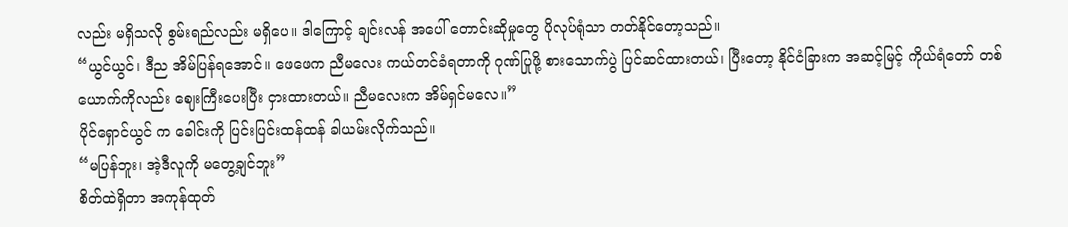လည်း မရှိသလို စွမ်းရည်လည်း မရှိပေ။ ဒါကြောင့် ချင်းလန် အပေါ် တောင်းဆိုမှုတွေ ပိုလုပ်ရုံသာ တတ်နိုင်တော့သည်။
“ယွင်ယွင်၊ ဒီည အိမ်ပြန်ရအောင်။ ဖေဖေက ညီမလေး ကယ်တင်ခံရတာကို ဂုဏ်ပြုဖို့ စားသောက်ပွဲ ပြင်ဆင်ထားတယ်၊ ပြီးတော့ နိုင်ငံခြားက အဆင့်မြင့် ကိုယ်ရံတော် တစ်ယောက်ကိုလည်း ဈေးကြီးပေးပြီး ငှားထားတယ်။ ညီမလေးက အိမ်ရှင်မလေ။”
ပိုင်ရှောင်ယွင် က ခေါင်းကို ပြင်းပြင်းထန်ထန် ခါယမ်းလိုက်သည်။
“မပြန်ဘူး၊ အဲ့ဒီလူကို မတွေ့ချင်ဘူး”
စိတ်ထဲရှိတာ အကုန်ထုတ်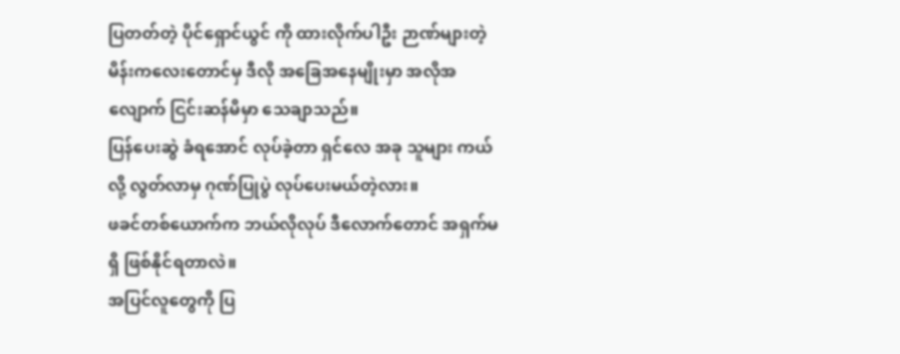ပြတတ်တဲ့ ပိုင်ရှောင်ယွင် ကို ထားလိုက်ပါဦး ဉာဏ်များတဲ့ မိန်းကလေးတောင်မှ ဒီလို အခြေအနေမျိုးမှာ အလိုအလျောက် ငြင်းဆန်မိမှာ သေချာသည်။
ပြန်ပေးဆွဲ ခံရအောင် လုပ်ခဲ့တာ ရှင်လေ အခု သူများ ကယ်လို့ လွတ်လာမှ ဂုဏ်ပြုပွဲ လုပ်ပေးမယ်တဲ့လား။
ဖခင်တစ်ယောက်က ဘယ်လိုလုပ် ဒီလောက်တောင် အရှက်မရှိ ဖြစ်နိုင်ရတာလဲ။
အပြင်လူတွေကို ပြ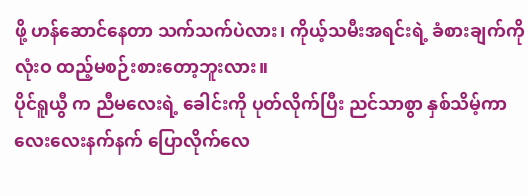ဖို့ ဟန်ဆောင်နေတာ သက်သက်ပဲလား၊ ကိုယ့်သမီးအရင်းရဲ့ ခံစားချက်ကို လုံးဝ ထည့်မစဉ်းစားတော့ဘူးလား။
ပိုင်ရူယွီ က ညီမလေးရဲ့ ခေါင်းကို ပုတ်လိုက်ပြီး ညင်သာစွာ နှစ်သိမ့်ကာ လေးလေးနက်နက် ပြောလိုက်လေ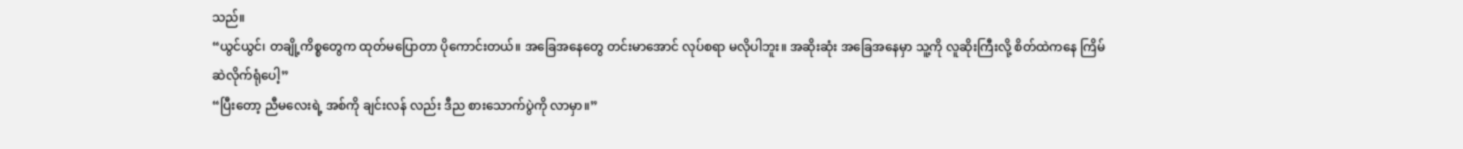သည်။
“ယွင်ယွင်၊ တချို့ကိစ္စတွေက ထုတ်မပြောတာ ပိုကောင်းတယ်။ အခြေအနေတွေ တင်းမာအောင် လုပ်စရာ မလိုပါဘူး။ အဆိုးဆုံး အခြေအနေမှာ သူ့ကို လူဆိုးကြီးလို့ စိတ်ထဲကနေ ကြိမ်ဆဲလိုက်ရုံပေါ့”
“ပြီးတော့ ညီမလေးရဲ့ အစ်ကို ချင်းလန် လည်း ဒီည စားသောက်ပွဲကို လာမှာ။”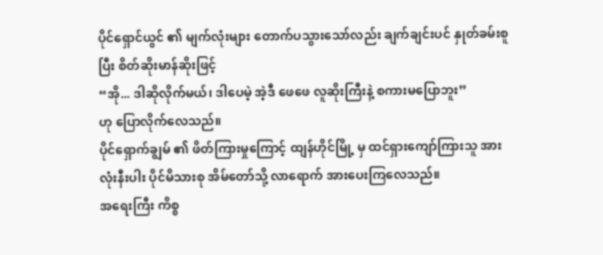ပိုင်ရှောင်ယွင် ၏ မျက်လုံးများ တောက်ပသွားသော်လည်း ချက်ချင်းပင် နှုတ်ခမ်းစူပြီး စိတ်ဆိုးမာန်ဆိုးဖြင့်
“အို... ဒါဆိုလိုက်မယ်၊ ဒါပေမဲ့ အဲ့ဒီ ဖေဖေ လူဆိုးကြီးနဲ့ စကားမပြောဘူး”
ဟု ပြောလိုက်လေသည်။
ပိုင်ရှောက်ချွမ် ၏ ဖိတ်ကြားမှုကြောင့် ထျန်ဟိုင်မြို့ မှ ထင်ရှားကျော်ကြားသူ အားလုံးနီးပါး ပိုင်မိသားစု အိမ်တော်သို့ လာရောက် အားပေးကြလေသည်။
အရေးကြီး ကိစ္စ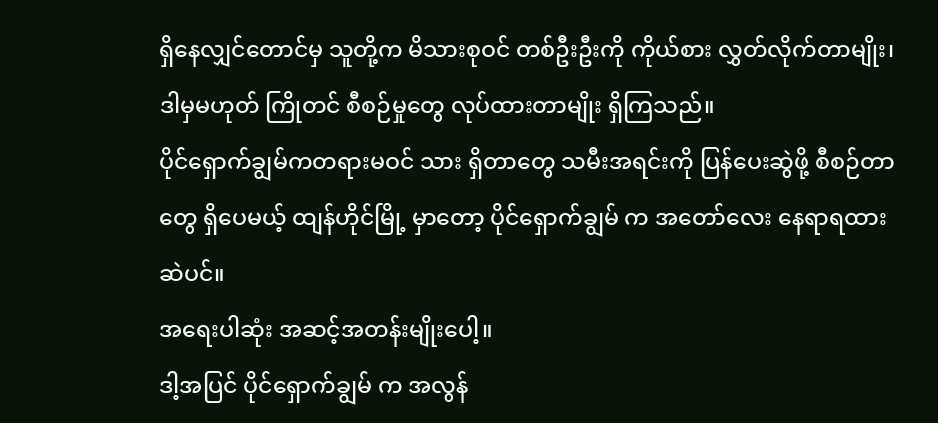ရှိနေလျှင်တောင်မှ သူတို့က မိသားစုဝင် တစ်ဦးဦးကို ကိုယ်စား လွှတ်လိုက်တာမျိုး၊ ဒါမှမဟုတ် ကြိုတင် စီစဉ်မှုတွေ လုပ်ထားတာမျိုး ရှိကြသည်။
ပိုင်ရှောက်ချွမ်ကတရားမဝင် သား ရှိတာတွေ သမီးအရင်းကို ပြန်ပေးဆွဲဖို့ စီစဉ်တာတွေ ရှိပေမယ့် ထျန်ဟိုင်မြို့ မှာတော့ ပိုင်ရှောက်ချွမ် က အတော်လေး နေရာရထားဆဲပင်။
အရေးပါဆုံး အဆင့်အတန်းမျိုးပေါ့။
ဒါ့အပြင် ပိုင်ရှောက်ချွမ် က အလွန်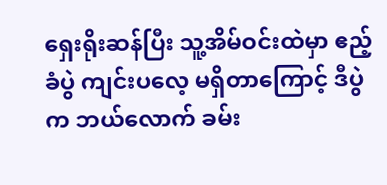ရှေးရိုးဆန်ပြီး သူ့အိမ်ဝင်းထဲမှာ ဧည့်ခံပွဲ ကျင်းပလေ့ မရှိတာကြောင့် ဒီပွဲက ဘယ်လောက် ခမ်း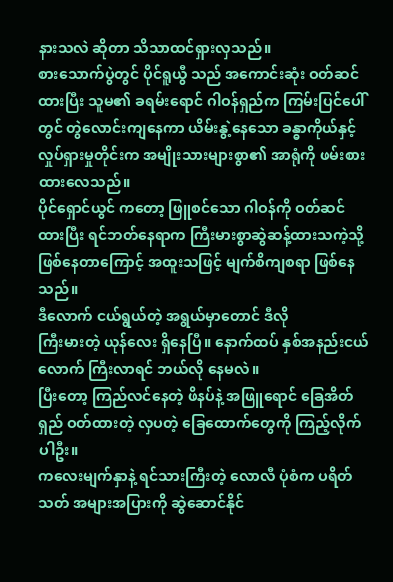နားသလဲ ဆိုတာ သိသာထင်ရှားလှသည်။
စားသောက်ပွဲတွင် ပိုင်ရူယွီ သည် အကောင်းဆုံး ဝတ်ဆင်ထားပြီး သူမ၏ ခရမ်းရောင် ဂါဝန်ရှည်က ကြမ်းပြင်ပေါ်တွင် တွဲလောင်းကျနေကာ ယိမ်းနွဲ့နေသော ခန္ဓာကိုယ်နှင့် လှုပ်ရှားမှုတိုင်းက အမျိုးသားများစွာ၏ အာရုံကို ဖမ်းစားထားလေသည်။
ပိုင်ရှောင်ယွင် ကတော့ ဖြူစင်သော ဂါဝန်ကို ဝတ်ဆင်ထားပြီး ရင်ဘတ်နေရာက ကြီးမားစွာဆွဲဆန့်ထားသကဲ့သို့ ဖြစ်နေတာကြောင့် အထူးသဖြင့် မျက်စိကျစရာ ဖြစ်နေသည်။
ဒီလောက် ငယ်ရွယ်တဲ့ အရွယ်မှာတောင် ဒီလို
ကြီးမားတဲ့ ယုန်လေး ရှိနေပြီ။ နောက်ထပ် နှစ်အနည်းငယ်လောက် ကြီးလာရင် ဘယ်လို နေမလဲ။
ပြီးတော့ ကြည်လင်နေတဲ့ ဖိနပ်နဲ့ အဖြူရောင် ခြေအိတ်ရှည် ဝတ်ထားတဲ့ လှပတဲ့ ခြေထောက်တွေကို ကြည့်လိုက်ပါဦး။
ကလေးမျက်နှာနဲ့ ရင်သားကြီးတဲ့ လောလီ ပုံစံက ပရိတ်သတ် အများအပြားကို ဆွဲဆောင်နိုင်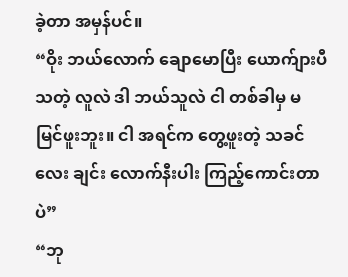ခဲ့တာ အမှန်ပင်။
“ဝိုး ဘယ်လောက် ချောမောပြီး ယောက်ျားပီသတဲ့ လူလဲ ဒါ ဘယ်သူလဲ ငါ တစ်ခါမှ မမြင်ဖူးဘူး။ ငါ အရင်က တွေ့ဖူးတဲ့ သခင်လေး ချင်း လောက်နီးပါး ကြည့်ကောင်းတာပဲ”
“ဘု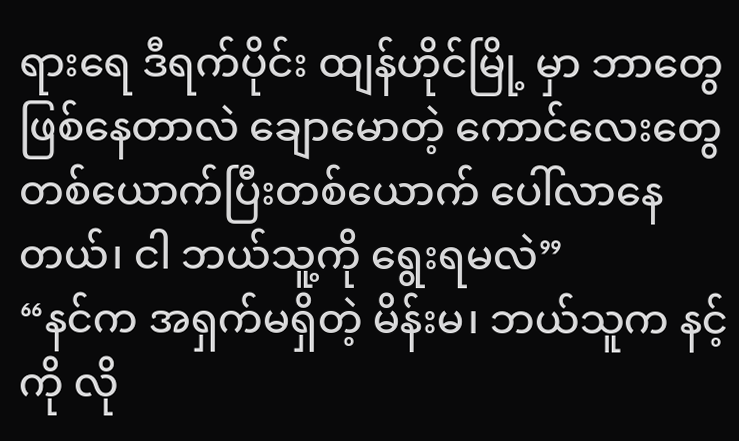ရားရေ ဒီရက်ပိုင်း ထျန်ဟိုင်မြို့ မှာ ဘာတွေ ဖြစ်နေတာလဲ ချောမောတဲ့ ကောင်လေးတွေ တစ်ယောက်ပြီးတစ်ယောက် ပေါ်လာနေတယ်၊ ငါ ဘယ်သူ့ကို ရွေးရမလဲ”
“နင်က အရှက်မရှိတဲ့ မိန်းမ၊ ဘယ်သူက နင့်ကို လို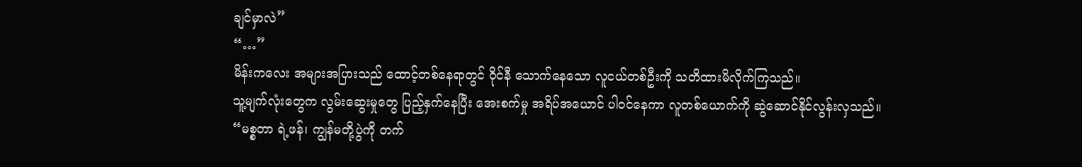ချင်မှာလဲ”
“…”
မိန်းကလေး အများအပြားသည် ထောင့်တစ်နေရာတွင် ဝိုင်နီ သောက်နေသော လူငယ်တစ်ဦးကို သတိထားမိလိုက်ကြသည်။
သူ့မျက်လုံးတွေက လွမ်းဆွေးမှုတွေ ပြည့်နှက်နေပြီး အေးစက်မှု အရိပ်အယောင် ပါဝင်နေကာ လူတစ်ယောက်ကို ဆွဲဆောင်နိုင်လွန်းလှသည်။
“မစ္စတာ ရဲ့ဖန်၊ ကျွန်မတို့ပွဲကို တက်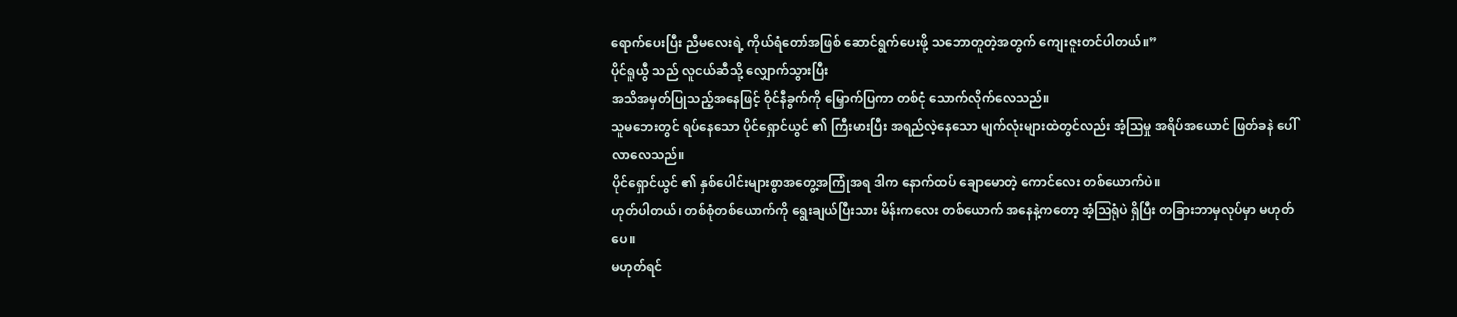ရောက်ပေးပြီး ညီမလေးရဲ့ ကိုယ်ရံတော်အဖြစ် ဆောင်ရွက်ပေးဖို့ သဘောတူတဲ့အတွက် ကျေးဇူးတင်ပါတယ်။”
ပိုင်ရူယွီ သည် လူငယ်ဆီသို့ လျှောက်သွားပြီး
အသိအမှတ်ပြုသည့်အနေဖြင့် ဝိုင်နီခွက်ကို မြှောက်ပြကာ တစ်ငုံ သောက်လိုက်လေသည်။
သူမဘေးတွင် ရပ်နေသော ပိုင်ရှောင်ယွင် ၏ ကြီးမားပြီး အရည်လဲ့နေသော မျက်လုံးများထဲတွင်လည်း အံ့ဩမှု အရိပ်အယောင် ဖြတ်ခနဲ ပေါ်လာလေသည်။
ပိုင်ရှောင်ယွင် ၏ နှစ်ပေါင်းများစွာအတွေ့အကြုံအရ ဒါက နောက်ထပ် ချောမောတဲ့ ကောင်လေး တစ်ယောက်ပဲ။
ဟုတ်ပါတယ်၊ တစ်စုံတစ်ယောက်ကို ရွေးချယ်ပြီးသား မိန်းကလေး တစ်ယောက် အနေနဲ့ကတော့ အံ့ဩရုံပဲ ရှိပြီး တခြားဘာမှလုပ်မှာ မဟုတ်ပေ။
မဟုတ်ရင်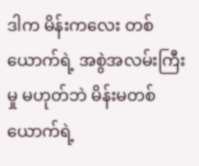ဒါက မိန်းကလေး တစ်ယောက်ရဲ့ အစွဲအလမ်းကြီးမှု မဟုတ်ဘဲ မိန်းမတစ်ယောက်ရဲ့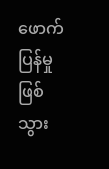ဖောက်ပြန်မှု ဖြစ်သွား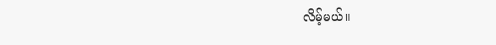လိမ့်မယ်။